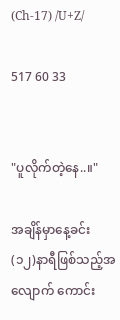(Ch-17) /U+Z/

517 60 33


"ပူလိုက်တဲ့နေ..။"

အချိန်မှာနေ့ခင်း(၁၂)နာရီဖြစ်သည့်အလျောက် ကောင်း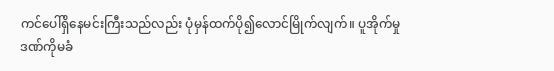ကင်ပေါ်ရှိနေမင်းကြီးသည်လည်း ပုံမှန်ထက်ပို၍လောင်မြိုက်လျက်။ ပူအိုက်မှုဒဏ်ကိုမခံ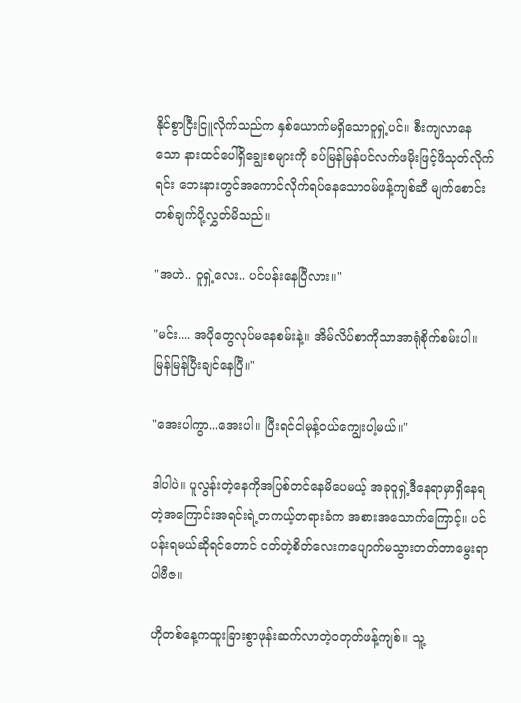နိုင်စွာငြီးငြူလိုက်သည်က နှစ်ယောက်မရှိသောဝူရှဲ့ပင်။ စီးကျလာနေသော နားထင်ပေါ်ရှိချွေးစများကို ခပ်မြန်မြန်ပင်လက်ဖမိုးဖြင့်ဖိသုတ်လိုက်ရင်း ဘေးနားတွင်အကောင်လိုက်ရပ်နေသောဝမ်ဖန့်ကျစ်ဆီ မျက်စောင်းတစ်ချက်ပို့လွှတ်မိသည်။

"အဟဲ.. ဝူရှဲ့လေး.. ပင်ပန်းနေပြီလား။"

"မင်း.... အပိုတွေလုပ်မနေစမ်းနဲ့။ အိမ်လိပ်စာကိုသာအာရုံစိုက်စမ်းပါ။ မြန်မြန်ပြီးချင်နေပြီ။"

"အေးပါကွာ...အေးပါ။ ပြီးရင်ငါမုန့်ဝယ်ကျွေးပါ့မယ်။"

ဒါပါပဲ။ ပူလွန်းတဲ့နေကိုအပြစ်တင်နေမိပေမယ့် အခုဝူရှဲ့ဒီနေရာမှာရှိနေရတဲ့အကြောင်းအရင်းရဲ့တကယ့်တရားခံက အစားအသောက်ကြောင့်။ ပင်ပန်းရမယ်ဆိုရင်တောင် ငတ်တဲ့စိတ်လေးကပျောက်မသွားတတ်တာမွေးရာပါဗီဇ။

ဟိုတစ်နေ့ကထူးခြားစွာဖုန်းဆက်လာတဲ့ဝတုတ်ဖန့်ကျစ်။ သူ့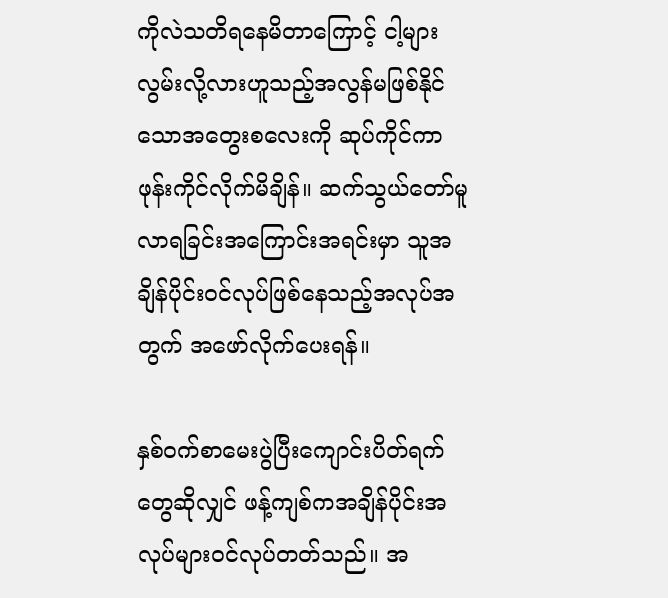ကိုလဲသတိရနေမိတာကြောင့် ငါ့များလွမ်းလို့လားဟူသည့်အလွန်မဖြစ်နိုင်သောအတွေးစလေးကို ဆုပ်ကိုင်ကာဖုန်းကိုင်လိုက်မိချိန်။ ဆက်သွယ်တော်မူလာရခြင်းအကြောင်းအရင်းမှာ သူအချိန်ပိုင်းဝင်လုပ်ဖြစ်နေသည့်အလုပ်အတွက် အဖော်လိုက်ပေးရန်။

နှစ်ဝက်စာမေးပွဲပြီးကျောင်းပိတ်ရက်တွေဆိုလျှင် ဖန့်ကျစ်ကအချိန်ပိုင်းအလုပ်များဝင်လုပ်တတ်သည်။ အ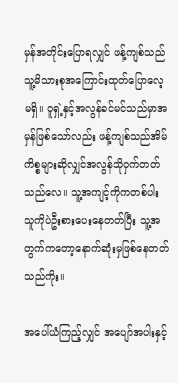မှန်အတိုင်းပြောရလျှင် ဖန့်ကျစ်သည်သူ့မိသားစုအကြောင်းထုတ်ပြောလေ့မရှိ။ ဝူရှဲ့နှင့်အလွန်ခင်မင်သည်မှာအမှန်ဖြစ်သော်လည်း ဖန့်ကျစ်သည်အိမ်ကိစ္စများဆိုလျှင်အလွန်သိုဝှက်တတ်သည်လေ။ သူ့အကျင့်ကိုကတစ်ပါးသူကိုပဲဦးစားပေးနေတတ်ပြီး သူ့အတွက်ကတော့နောက်ဆုံးမှဖြစ်နေတတ်သည်ကိုး။

အပေါ်ယံကြည့်လျှင် အပျော်အပါးနှင့်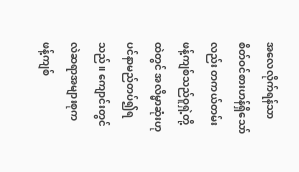အလေလိုက်ရန်သာ စိတ်ဝင်စားဟန်ရှိသော်လည်း တကယ်တမ်းဖန့်ကျစ်သည်ဝူရှဲ့တို့ထဲတွင် အလိမ္မာဆုံးဟုပင်နာမည်တပ်၍ရသည်။ ကျောင်းတွင်လဲဆရာအများစုက ဖန့်ကျစ်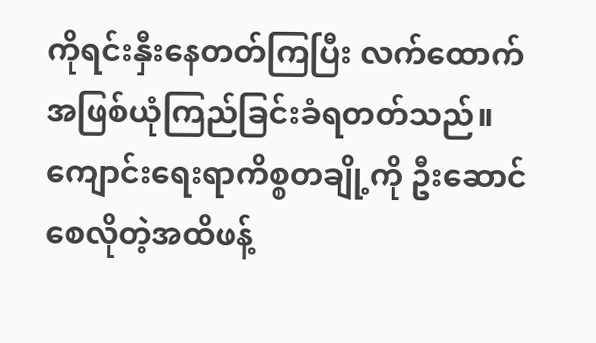ကိုရင်းနှီးနေတတ်ကြပြီး လက်ထောက်အဖြစ်ယုံကြည်ခြင်းခံရတတ်သည်။ ကျောင်းရေးရာကိစ္စတချို့ကို ဦးဆောင်စေလိုတဲ့အထိဖန့်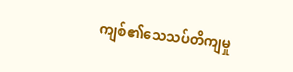ကျစ်၏သေသပ်တိကျမှု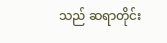သည် ဆရာတိုင်း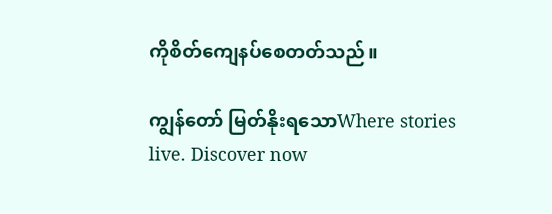ကိုစိတ်ကျေနပ်စေတတ်သည်။

ကျွန်တော် မြတ်နိုးရသောWhere stories live. Discover now